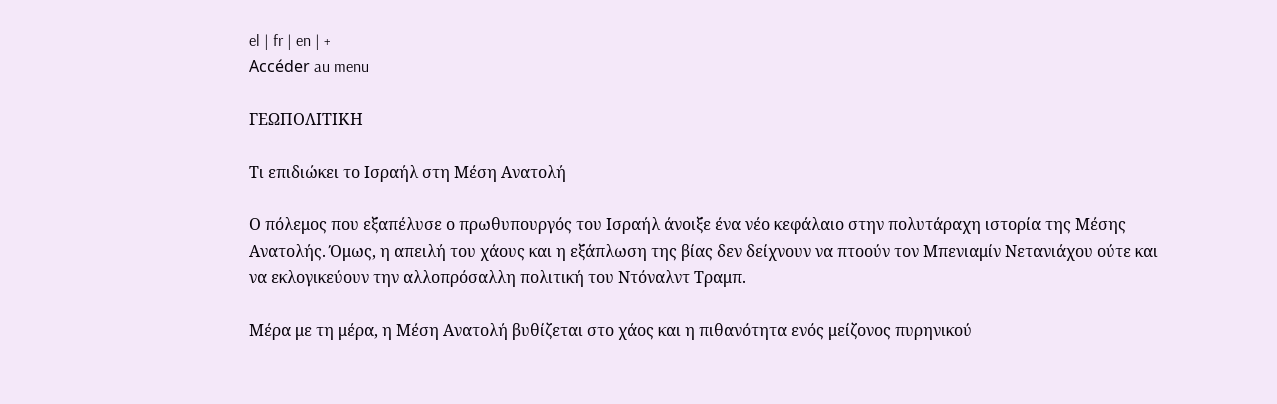el | fr | en | +
Accéder au menu

ΓΕΩΠΟΛΙΤΙΚΗ

Τι επιδιώκει το Ισραήλ στη Μέση Ανατολή

Ο πόλεμος που εξαπέλυσε ο πρωθυπουργός του Ισραήλ άνοιξε ένα νέο κεφάλαιο στην πολυτάραχη ιστορία της Μέσης Ανατολής. Όμως, η απειλή του χάους και η εξάπλωση της βίας δεν δείχνουν να πτοούν τον Μπενιαμίν Νετανιάχου ούτε και να εκλογικεύουν την αλλοπρόσαλλη πολιτική του Ντόναλντ Τραμπ.

Μέρα με τη μέρα, η Μέση Ανατολή βυθίζεται στο χάος και η πιθανότητα ενός μείζονος πυρηνικού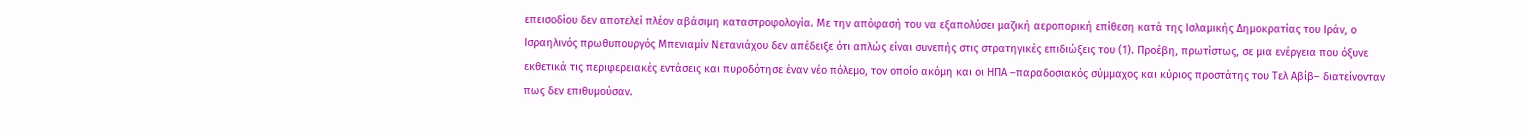επεισοδίου δεν αποτελεί πλέον αβάσιμη καταστροφολογία. Με την απόφασή του να εξαπολύσει μαζική αεροπορική επίθεση κατά της Ισλαμικής Δημοκρατίας του Ιράν, ο Ισραηλινός πρωθυπουργός Μπενιαμίν Νετανιάχου δεν απέδειξε ότι απλώς είναι συνεπής στις στρατηγικές επιδιώξεις του (1). Προέβη, πρωτίστως, σε μια ενέργεια που όξυνε εκθετικά τις περιφερειακές εντάσεις και πυροδότησε έναν νέο πόλεμο, τον οποίο ακόμη και οι ΗΠΑ –παραδοσιακός σύμμαχος και κύριος προστάτης του Τελ Αβίβ– διατείνονταν πως δεν επιθυμούσαν.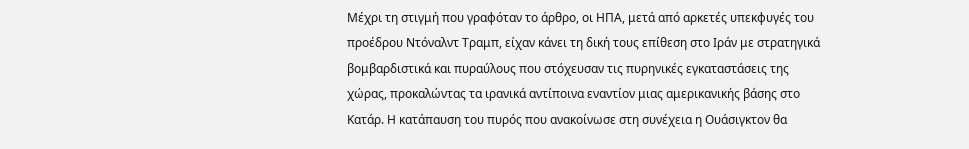Μέχρι τη στιγμή που γραφόταν το άρθρο, οι ΗΠΑ, μετά από αρκετές υπεκφυγές του προέδρου Ντόναλντ Τραμπ, είχαν κάνει τη δική τους επίθεση στο Ιράν με στρατηγικά βομβαρδιστικά και πυραύλους που στόχευσαν τις πυρηνικές εγκαταστάσεις της χώρας, προκαλώντας τα ιρανικά αντίποινα εναντίον μιας αμερικανικής βάσης στο Κατάρ. Η κατάπαυση του πυρός που ανακοίνωσε στη συνέχεια η Ουάσιγκτον θα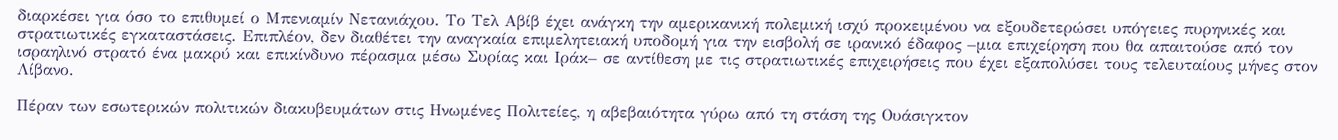διαρκέσει για όσο το επιθυμεί ο Μπενιαμίν Νετανιάχου. Το Τελ Αβίβ έχει ανάγκη την αμερικανική πολεμική ισχύ προκειμένου να εξουδετερώσει υπόγειες πυρηνικές και στρατιωτικές εγκαταστάσεις. Επιπλέον, δεν διαθέτει την αναγκαία επιμελητειακή υποδομή για την εισβολή σε ιρανικό έδαφος –μια επιχείρηση που θα απαιτούσε από τον ισραηλινό στρατό ένα μακρύ και επικίνδυνο πέρασμα μέσω Συρίας και Ιράκ– σε αντίθεση με τις στρατιωτικές επιχειρήσεις που έχει εξαπολύσει τους τελευταίους μήνες στον Λίβανο.

Πέραν των εσωτερικών πολιτικών διακυβευμάτων στις Ηνωμένες Πολιτείες, η αβεβαιότητα γύρω από τη στάση της Ουάσιγκτον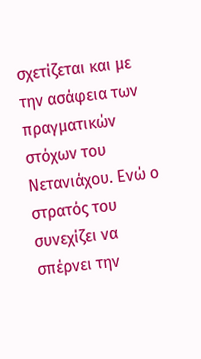σχετίζεται και με την ασάφεια των πραγματικών στόχων του Νετανιάχου. Ενώ ο στρατός του συνεχίζει να σπέρνει την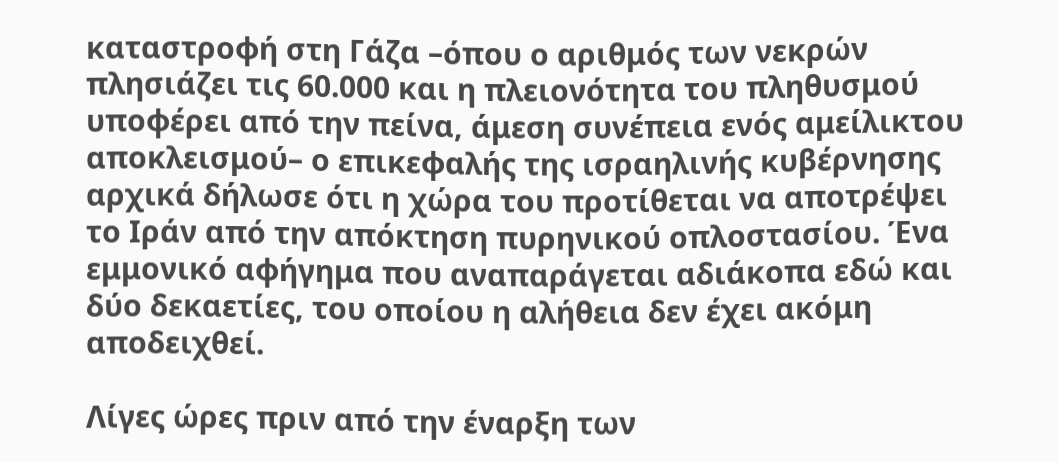καταστροφή στη Γάζα –όπου ο αριθμός των νεκρών πλησιάζει τις 60.000 και η πλειονότητα του πληθυσμού υποφέρει από την πείνα, άμεση συνέπεια ενός αμείλικτου αποκλεισμού– ο επικεφαλής της ισραηλινής κυβέρνησης αρχικά δήλωσε ότι η χώρα του προτίθεται να αποτρέψει το Ιράν από την απόκτηση πυρηνικού οπλοστασίου. Ένα εμμονικό αφήγημα που αναπαράγεται αδιάκοπα εδώ και δύο δεκαετίες, του οποίου η αλήθεια δεν έχει ακόμη αποδειχθεί.

Λίγες ώρες πριν από την έναρξη των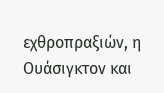εχθροπραξιών, η Ουάσιγκτον και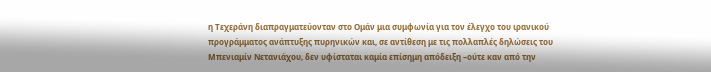η Τεχεράνη διαπραγματεύονταν στο Ομάν μια συμφωνία για τον έλεγχο του ιρανικού προγράμματος ανάπτυξης πυρηνικών και, σε αντίθεση με τις πολλαπλές δηλώσεις του Μπενιαμίν Νετανιάχου, δεν υφίσταται καμία επίσημη απόδειξη –ούτε καν από την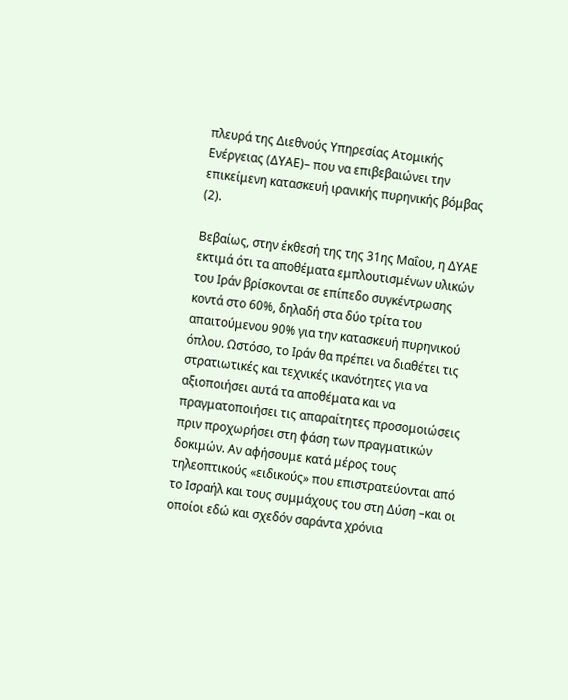πλευρά της Διεθνούς Υπηρεσίας Ατομικής Ενέργειας (ΔΥΑΕ)– που να επιβεβαιώνει την επικείμενη κατασκευή ιρανικής πυρηνικής βόμβας (2).

Βεβαίως, στην έκθεσή της της 31ης Μαΐου, η ΔΥΑΕ εκτιμά ότι τα αποθέματα εμπλουτισμένων υλικών του Ιράν βρίσκονται σε επίπεδο συγκέντρωσης κοντά στο 60%, δηλαδή στα δύο τρίτα του απαιτούμενου 90% για την κατασκευή πυρηνικού όπλου. Ωστόσο, το Ιράν θα πρέπει να διαθέτει τις στρατιωτικές και τεχνικές ικανότητες για να αξιοποιήσει αυτά τα αποθέματα και να πραγματοποιήσει τις απαραίτητες προσομοιώσεις πριν προχωρήσει στη φάση των πραγματικών δοκιμών. Αν αφήσουμε κατά μέρος τους τηλεοπτικούς «ειδικούς» που επιστρατεύονται από το Ισραήλ και τους συμμάχους του στη Δύση –και οι οποίοι εδώ και σχεδόν σαράντα χρόνια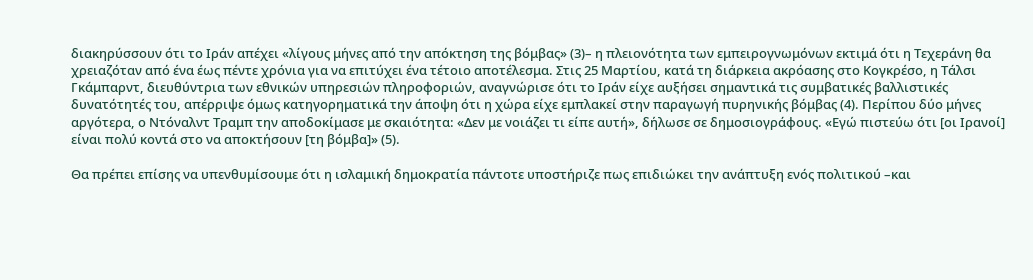διακηρύσσουν ότι το Ιράν απέχει «λίγους μήνες από την απόκτηση της βόμβας» (3)– η πλειονότητα των εμπειρογνωμόνων εκτιμά ότι η Τεχεράνη θα χρειαζόταν από ένα έως πέντε χρόνια για να επιτύχει ένα τέτοιο αποτέλεσμα. Στις 25 Μαρτίου, κατά τη διάρκεια ακρόασης στο Κογκρέσο, η Τάλσι Γκάμπαρντ, διευθύντρια των εθνικών υπηρεσιών πληροφοριών, αναγνώρισε ότι το Ιράν είχε αυξήσει σημαντικά τις συμβατικές βαλλιστικές δυνατότητές του, απέρριψε όμως κατηγορηματικά την άποψη ότι η χώρα είχε εμπλακεί στην παραγωγή πυρηνικής βόμβας (4). Περίπου δύο μήνες αργότερα, ο Ντόναλντ Τραμπ την αποδοκίμασε με σκαιότητα: «Δεν με νοιάζει τι είπε αυτή», δήλωσε σε δημοσιογράφους. «Εγώ πιστεύω ότι [οι Ιρανοί] είναι πολύ κοντά στο να αποκτήσουν [τη βόμβα]» (5).

Θα πρέπει επίσης να υπενθυμίσουμε ότι η ισλαμική δημοκρατία πάντοτε υποστήριζε πως επιδιώκει την ανάπτυξη ενός πολιτικού –και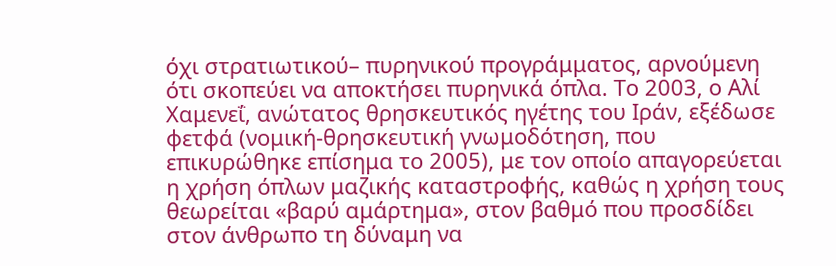όχι στρατιωτικού– πυρηνικού προγράμματος, αρνούμενη ότι σκοπεύει να αποκτήσει πυρηνικά όπλα. Το 2003, ο Αλί Χαμενεΐ, ανώτατος θρησκευτικός ηγέτης του Ιράν, εξέδωσε φετφά (νομική-θρησκευτική γνωμοδότηση, που επικυρώθηκε επίσημα το 2005), με τον οποίο απαγορεύεται η χρήση όπλων μαζικής καταστροφής, καθώς η χρήση τους θεωρείται «βαρύ αμάρτημα», στον βαθμό που προσδίδει στον άνθρωπο τη δύναμη να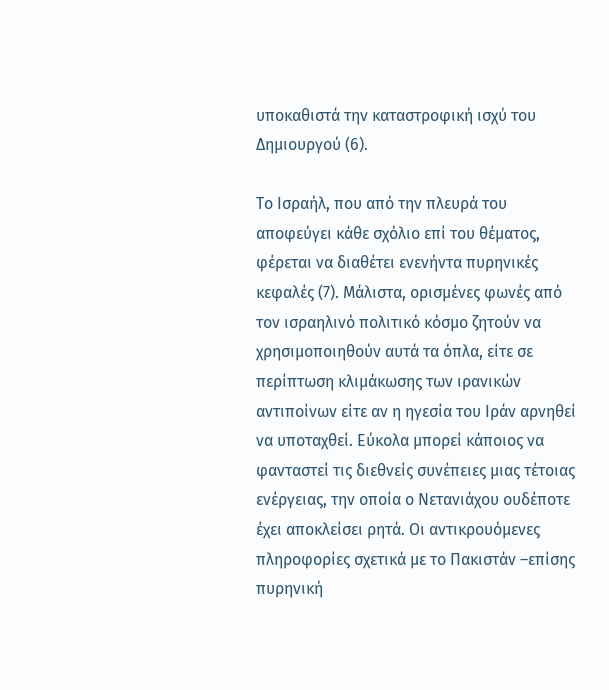υποκαθιστά την καταστροφική ισχύ του Δημιουργού (6).

Το Ισραήλ, που από την πλευρά του αποφεύγει κάθε σχόλιο επί του θέματος, φέρεται να διαθέτει ενενήντα πυρηνικές κεφαλές (7). Μάλιστα, ορισμένες φωνές από τον ισραηλινό πολιτικό κόσμο ζητούν να χρησιμοποιηθούν αυτά τα όπλα, είτε σε περίπτωση κλιμάκωσης των ιρανικών αντιποίνων είτε αν η ηγεσία του Ιράν αρνηθεί να υποταχθεί. Εύκολα μπορεί κάποιος να φανταστεί τις διεθνείς συνέπειες μιας τέτοιας ενέργειας, την οποία ο Νετανιάχου ουδέποτε έχει αποκλείσει ρητά. Οι αντικρουόμενες πληροφορίες σχετικά με το Πακιστάν –επίσης πυρηνική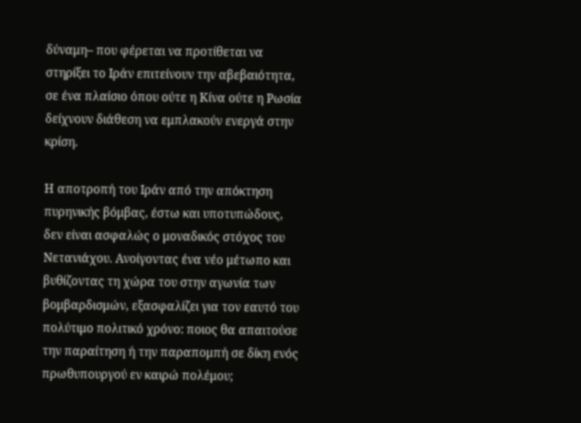δύναμη– που φέρεται να προτίθεται να στηρίξει το Ιράν επιτείνουν την αβεβαιότητα, σε ένα πλαίσιο όπου ούτε η Κίνα ούτε η Ρωσία δείχνουν διάθεση να εμπλακούν ενεργά στην κρίση.

Η αποτροπή του Ιράν από την απόκτηση πυρηνικής βόμβας, έστω και υποτυπώδους, δεν είναι ασφαλώς ο μοναδικός στόχος του Νετανιάχου. Ανοίγοντας ένα νέο μέτωπο και βυθίζοντας τη χώρα του στην αγωνία των βομβαρδισμών, εξασφαλίζει για τον εαυτό του πολύτιμο πολιτικό χρόνο: ποιος θα απαιτούσε την παραίτηση ή την παραπομπή σε δίκη ενός πρωθυπουργού εν καιρώ πολέμου;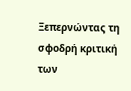Ξεπερνώντας τη σφοδρή κριτική των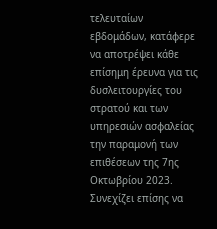τελευταίων εβδομάδων, κατάφερε να αποτρέψει κάθε επίσημη έρευνα για τις δυσλειτουργίες του στρατού και των υπηρεσιών ασφαλείας την παραμονή των επιθέσεων της 7ης Οκτωβρίου 2023. Συνεχίζει επίσης να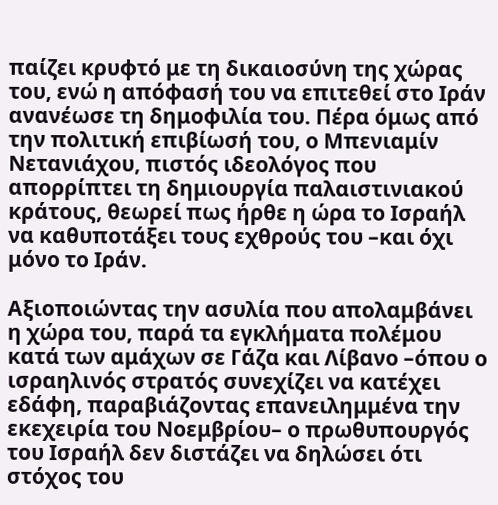παίζει κρυφτό με τη δικαιοσύνη της χώρας του, ενώ η απόφασή του να επιτεθεί στο Ιράν ανανέωσε τη δημοφιλία του. Πέρα όμως από την πολιτική επιβίωσή του, ο Μπενιαμίν Νετανιάχου, πιστός ιδεολόγος που απορρίπτει τη δημιουργία παλαιστινιακού κράτους, θεωρεί πως ήρθε η ώρα το Ισραήλ να καθυποτάξει τους εχθρούς του –και όχι μόνο το Ιράν.

Αξιοποιώντας την ασυλία που απολαμβάνει η χώρα του, παρά τα εγκλήματα πολέμου κατά των αμάχων σε Γάζα και Λίβανο –όπου ο ισραηλινός στρατός συνεχίζει να κατέχει εδάφη, παραβιάζοντας επανειλημμένα την εκεχειρία του Νοεμβρίου– ο πρωθυπουργός του Ισραήλ δεν διστάζει να δηλώσει ότι στόχος του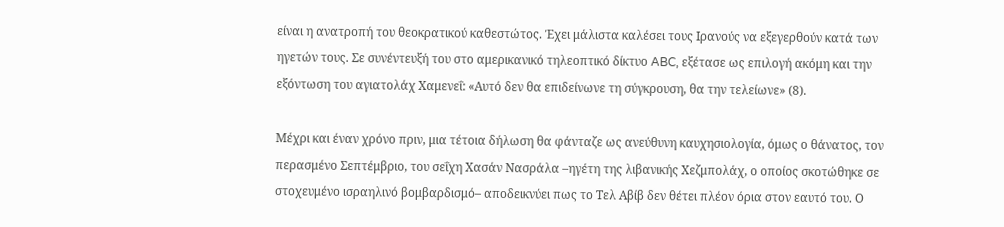είναι η ανατροπή του θεοκρατικού καθεστώτος. Έχει μάλιστα καλέσει τους Ιρανούς να εξεγερθούν κατά των ηγετών τους. Σε συνέντευξή του στο αμερικανικό τηλεοπτικό δίκτυο ABC, εξέτασε ως επιλογή ακόμη και την εξόντωση του αγιατολάχ Χαμενεΐ: «Αυτό δεν θα επιδείνωνε τη σύγκρουση, θα την τελείωνε» (8).

Μέχρι και έναν χρόνο πριν, μια τέτοια δήλωση θα φάνταζε ως ανεύθυνη καυχησιολογία, όμως ο θάνατος, τον περασμένο Σεπτέμβριο, του σεΐχη Χασάν Νασράλα –ηγέτη της λιβανικής Χεζμπολάχ, ο οποίος σκοτώθηκε σε στοχευμένο ισραηλινό βομβαρδισμό– αποδεικνύει πως το Τελ Αβίβ δεν θέτει πλέον όρια στον εαυτό του. Ο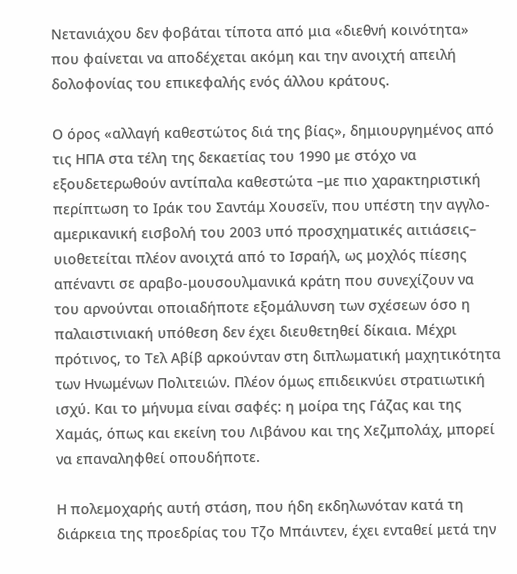Νετανιάχου δεν φοβάται τίποτα από μια «διεθνή κοινότητα» που φαίνεται να αποδέχεται ακόμη και την ανοιχτή απειλή δολοφονίας του επικεφαλής ενός άλλου κράτους.

Ο όρος «αλλαγή καθεστώτος διά της βίας», δημιουργημένος από τις ΗΠΑ στα τέλη της δεκαετίας του 1990 με στόχο να εξουδετερωθούν αντίπαλα καθεστώτα –με πιο χαρακτηριστική περίπτωση το Ιράκ του Σαντάμ Χουσεΐν, που υπέστη την αγγλο-αμερικανική εισβολή του 2003 υπό προσχηματικές αιτιάσεις– υιοθετείται πλέον ανοιχτά από το Ισραήλ, ως μοχλός πίεσης απέναντι σε αραβο-μουσουλμανικά κράτη που συνεχίζουν να του αρνούνται οποιαδήποτε εξομάλυνση των σχέσεων όσο η παλαιστινιακή υπόθεση δεν έχει διευθετηθεί δίκαια. Μέχρι πρότινος, το Τελ Αβίβ αρκούνταν στη διπλωματική μαχητικότητα των Ηνωμένων Πολιτειών. Πλέον όμως επιδεικνύει στρατιωτική ισχύ. Και το μήνυμα είναι σαφές: η μοίρα της Γάζας και της Χαμάς, όπως και εκείνη του Λιβάνου και της Χεζμπολάχ, μπορεί να επαναληφθεί οπουδήποτε.

Η πολεμοχαρής αυτή στάση, που ήδη εκδηλωνόταν κατά τη διάρκεια της προεδρίας του Τζo Μπάιντεν, έχει ενταθεί μετά την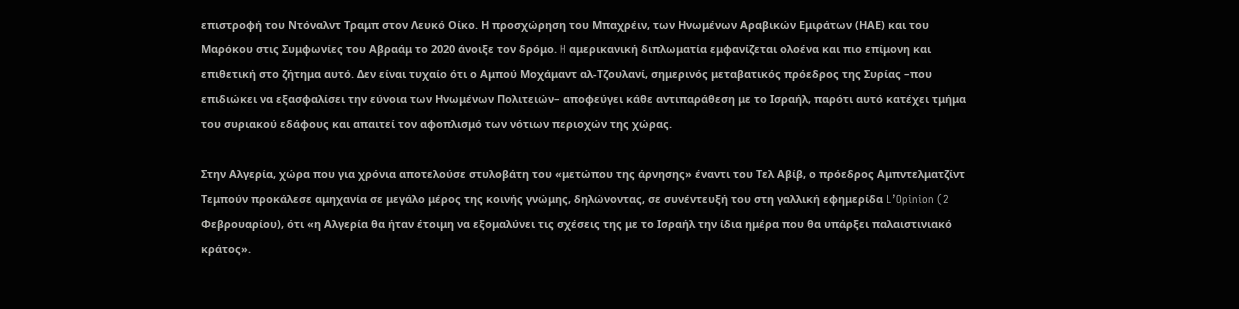επιστροφή του Ντόναλντ Τραμπ στον Λευκό Οίκο. Η προσχώρηση του Μπαχρέιν, των Ηνωμένων Αραβικών Εμιράτων (ΗΑΕ) και του Μαρόκου στις Συμφωνίες του Αβραάμ το 2020 άνοιξε τον δρόμο. H αμερικανική διπλωματία εμφανίζεται ολοένα και πιο επίμονη και επιθετική στο ζήτημα αυτό. Δεν είναι τυχαίο ότι ο Αμπού Μοχάμαντ αλ-Τζουλανί, σημερινός μεταβατικός πρόεδρος της Συρίας –που επιδιώκει να εξασφαλίσει την εύνοια των Ηνωμένων Πολιτειών– αποφεύγει κάθε αντιπαράθεση με το Ισραήλ, παρότι αυτό κατέχει τμήμα του συριακού εδάφους και απαιτεί τον αφοπλισμό των νότιων περιοχών της χώρας.

Στην Αλγερία, χώρα που για χρόνια αποτελούσε στυλοβάτη του «μετώπου της άρνησης» έναντι του Τελ Αβίβ, ο πρόεδρος Αμπντελματζίντ Τεμπούν προκάλεσε αμηχανία σε μεγάλο μέρος της κοινής γνώμης, δηλώνοντας, σε συνέντευξή του στη γαλλική εφημερίδα L’Opinion (2 Φεβρουαρίου), ότι «η Αλγερία θα ήταν έτοιμη να εξομαλύνει τις σχέσεις της με το Ισραήλ την ίδια ημέρα που θα υπάρξει παλαιστινιακό κράτος».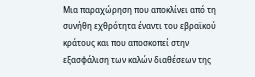Μια παραχώρηση που αποκλίνει από τη συνήθη εχθρότητα έναντι του εβραϊκού κράτους και που αποσκοπεί στην εξασφάλιση των καλών διαθέσεων της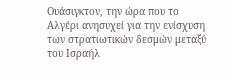Ουάσιγκτον, την ώρα που το Αλγέρι ανησυχεί για την ενίσχυση των στρατιωτικών δεσμών μεταξύ του Ισραήλ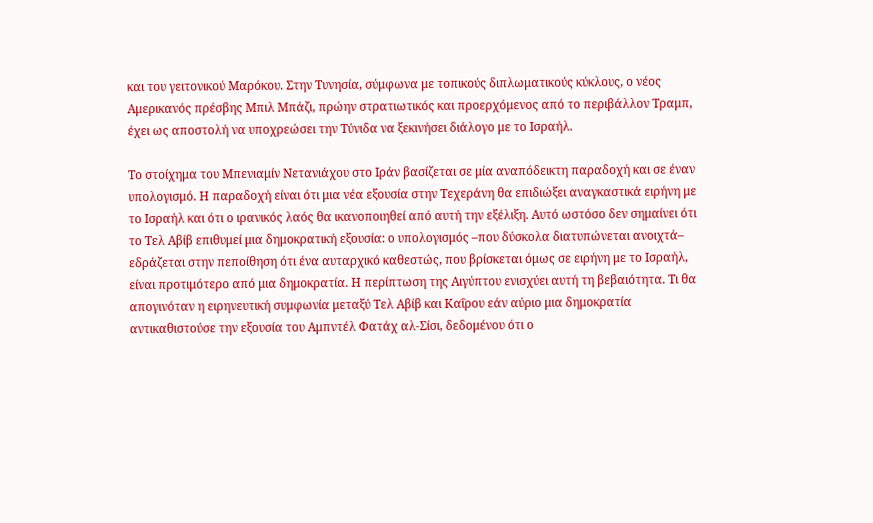και του γειτονικού Μαρόκου. Στην Τυνησία, σύμφωνα με τοπικούς διπλωματικούς κύκλους, ο νέος Αμερικανός πρέσβης Μπιλ Μπάζι, πρώην στρατιωτικός και προερχόμενος από το περιβάλλον Τραμπ, έχει ως αποστολή να υποχρεώσει την Τύνιδα να ξεκινήσει διάλογο με το Ισραήλ.

Το στοίχημα του Μπενιαμίν Νετανιάχου στο Ιράν βασίζεται σε μία αναπόδεικτη παραδοχή και σε έναν υπολογισμό. Η παραδοχή είναι ότι μια νέα εξουσία στην Τεχεράνη θα επιδιώξει αναγκαστικά ειρήνη με το Ισραήλ και ότι ο ιρανικός λαός θα ικανοποιηθεί από αυτή την εξέλιξη. Αυτό ωστόσο δεν σημαίνει ότι το Τελ Αβίβ επιθυμεί μια δημοκρατική εξουσία: ο υπολογισμός –που δύσκολα διατυπώνεται ανοιχτά– εδράζεται στην πεποίθηση ότι ένα αυταρχικό καθεστώς, που βρίσκεται όμως σε ειρήνη με το Ισραήλ, είναι προτιμότερο από μια δημοκρατία. Η περίπτωση της Αιγύπτου ενισχύει αυτή τη βεβαιότητα. Τι θα απογινόταν η ειρηνευτική συμφωνία μεταξύ Τελ Αβίβ και Καΐρου εάν αύριο μια δημοκρατία αντικαθιστούσε την εξουσία του Αμπντέλ Φατάχ αλ-Σίσι, δεδομένου ότι ο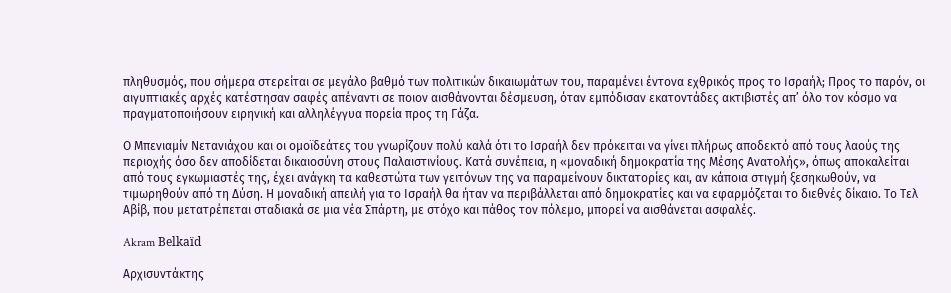πληθυσμός, που σήμερα στερείται σε μεγάλο βαθμό των πολιτικών δικαιωμάτων του, παραμένει έντονα εχθρικός προς το Ισραήλ; Προς το παρόν, οι αιγυπτιακές αρχές κατέστησαν σαφές απέναντι σε ποιον αισθάνονται δέσμευση, όταν εμπόδισαν εκατοντάδες ακτιβιστές απ’ όλο τον κόσμο να πραγματοποιήσουν ειρηνική και αλληλέγγυα πορεία προς τη Γάζα.

Ο Μπενιαμίν Νετανιάχου και οι ομοϊδεάτες του γνωρίζουν πολύ καλά ότι το Ισραήλ δεν πρόκειται να γίνει πλήρως αποδεκτό από τους λαούς της περιοχής όσο δεν αποδίδεται δικαιοσύνη στους Παλαιστινίους. Κατά συνέπεια, η «μοναδική δημοκρατία της Μέσης Ανατολής», όπως αποκαλείται από τους εγκωμιαστές της, έχει ανάγκη τα καθεστώτα των γειτόνων της να παραμείνουν δικτατορίες και, αν κάποια στιγμή ξεσηκωθούν, να τιμωρηθούν από τη Δύση. Η μοναδική απειλή για το Ισραήλ θα ήταν να περιβάλλεται από δημοκρατίες και να εφαρμόζεται το διεθνές δίκαιο. Το Τελ Αβίβ, που μετατρέπεται σταδιακά σε μια νέα Σπάρτη, με στόχο και πάθος τον πόλεμο, μπορεί να αισθάνεται ασφαλές.

Akram Belkaïd

Αρχισυντάκτης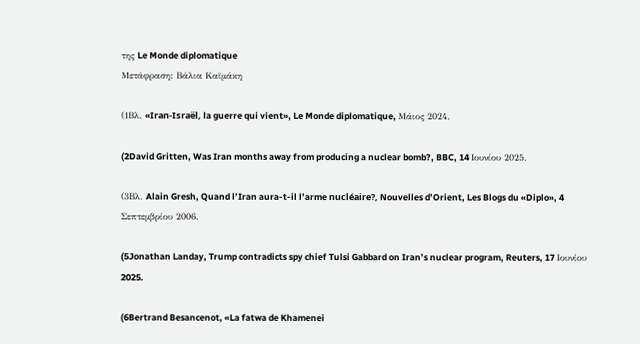της Le Monde diplomatique
Μετάφραση: Βάλια Καϊμάκη

(1Βλ. «Iran-Israël, la guerre qui vient», Le Monde diplomatique, Μάιος 2024.

(2David Gritten, Was Iran months away from producing a nuclear bomb?, BBC, 14 Ιουνίου 2025.

(3Βλ. Alain Gresh, Quand l’Iran aura-t-il l’arme nucléaire?, Nouvelles d’Orient, Les Blogs du «Diplo», 4 Σεπτεμβρίου 2006.

(5Jonathan Landay, Trump contradicts spy chief Tulsi Gabbard on Iran’s nuclear program, Reuters, 17 Ιουνίου 2025.

(6Bertrand Besancenot, «La fatwa de Khamenei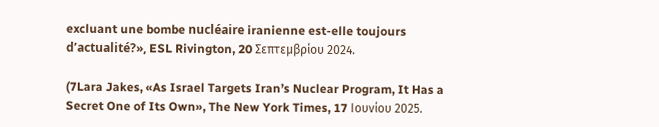excluant une bombe nucléaire iranienne est-elle toujours d’actualité?», ESL Rivington, 20 Σεπτεμβρίου 2024.

(7Lara Jakes, «As Israel Targets Iran’s Nuclear Program, It Has a Secret One of Its Own», The New York Times, 17 Ιουνίου 2025.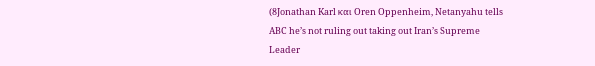(8Jonathan Karl και Oren Oppenheim, Netanyahu tells ABC he’s not ruling out taking out Iran’s Supreme Leader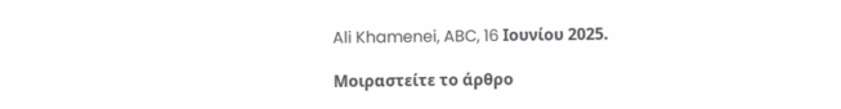Ali Khamenei, ABC, 16 Ιουνίου 2025.

Μοιραστείτε το άρθρο